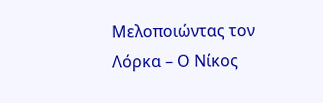Μελοποιώντας τον Λόρκα – Ο Νίκος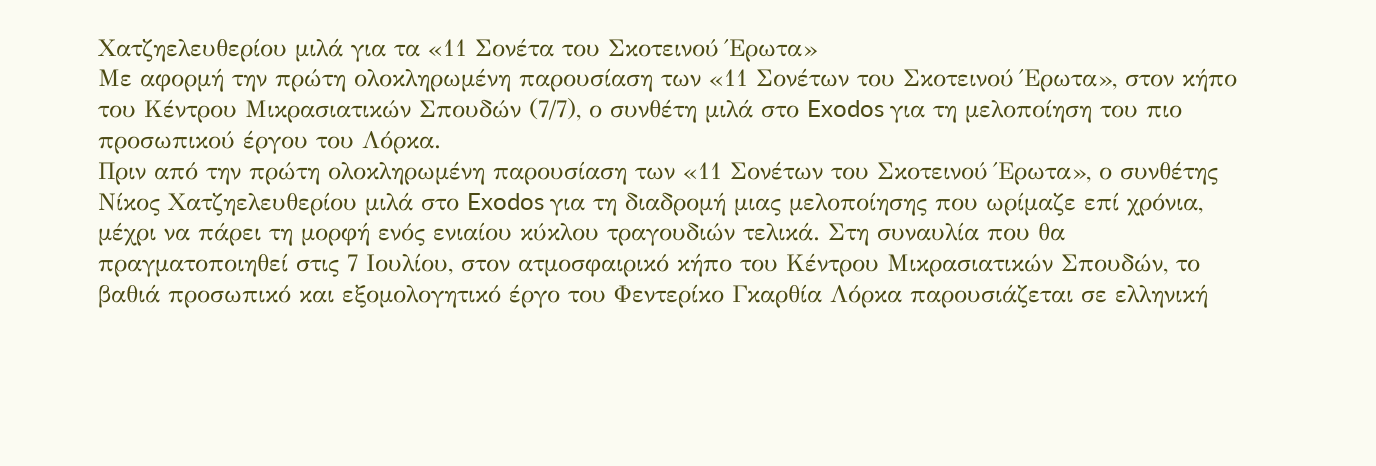Χατζηελευθερίου μιλά για τα «11 Σονέτα του Σκοτεινού Έρωτα»
Με αφορμή την πρώτη ολοκληρωμένη παρουσίαση των «11 Σονέτων του Σκοτεινού Έρωτα», στον κήπο του Κέντρου Μικρασιατικών Σπουδών (7/7), ο συνθέτη μιλά στο Exodos για τη μελοποίηση του πιο προσωπικού έργου του Λόρκα.
Πριν από την πρώτη ολοκληρωμένη παρουσίαση των «11 Σονέτων του Σκοτεινού Έρωτα», ο συνθέτης Νίκος Χατζηελευθερίου μιλά στο Exodos για τη διαδρομή μιας μελοποίησης που ωρίμαζε επί χρόνια, μέχρι να πάρει τη μορφή ενός ενιαίου κύκλου τραγουδιών τελικά. Στη συναυλία που θα πραγματοποιηθεί στις 7 Ιουλίου, στον ατμοσφαιρικό κήπο του Κέντρου Μικρασιατικών Σπουδών, το βαθιά προσωπικό και εξομολογητικό έργο του Φεντερίκο Γκαρθία Λόρκα παρουσιάζεται σε ελληνική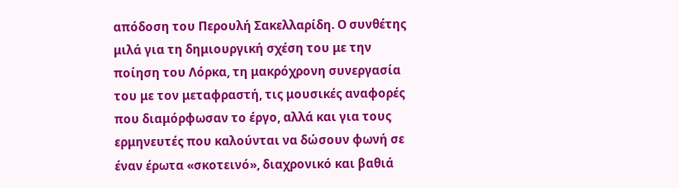απόδοση του Περουλή Σακελλαρίδη. Ο συνθέτης μιλά για τη δημιουργική σχέση του με την ποίηση του Λόρκα, τη μακρόχρονη συνεργασία του με τον μεταφραστή, τις μουσικές αναφορές που διαμόρφωσαν το έργο, αλλά και για τους ερμηνευτές που καλούνται να δώσουν φωνή σε έναν έρωτα «σκοτεινό», διαχρονικό και βαθιά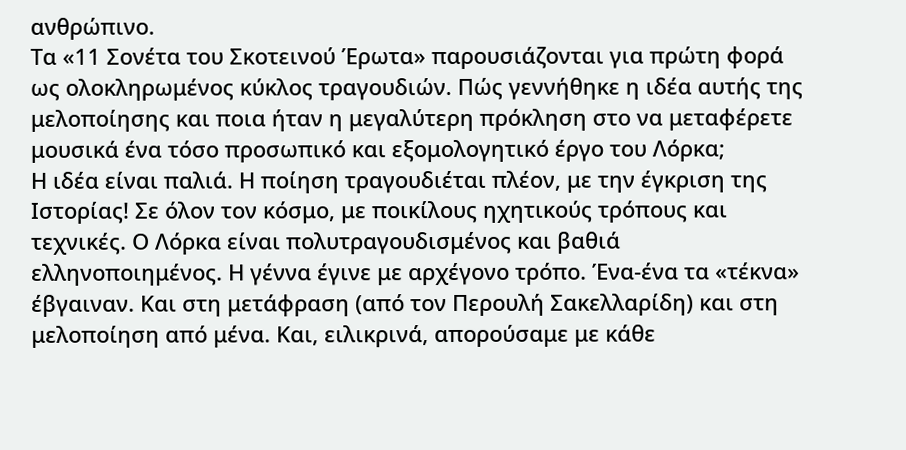ανθρώπινο.
Τα «11 Σονέτα του Σκοτεινού Έρωτα» παρουσιάζονται για πρώτη φορά ως ολοκληρωμένος κύκλος τραγουδιών. Πώς γεννήθηκε η ιδέα αυτής της μελοποίησης και ποια ήταν η μεγαλύτερη πρόκληση στο να μεταφέρετε μουσικά ένα τόσο προσωπικό και εξομολογητικό έργο του Λόρκα;
Η ιδέα είναι παλιά. Η ποίηση τραγουδιέται πλέον, με την έγκριση της Ιστορίας! Σε όλον τον κόσμο, με ποικίλους ηχητικούς τρόπους και τεχνικές. Ο Λόρκα είναι πολυτραγουδισμένος και βαθιά ελληνοποιημένος. Η γέννα έγινε με αρχέγονο τρόπο. Ένα-ένα τα «τέκνα» έβγαιναν. Και στη μετάφραση (από τον Περουλή Σακελλαρίδη) και στη μελοποίηση από μένα. Και, ειλικρινά, απορούσαμε με κάθε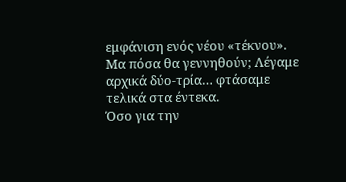εμφάνιση ενός νέου «τέκνου». Μα πόσα θα γεννηθούν; Λέγαμε αρχικά δύο-τρία… φτάσαμε τελικά στα έντεκα.
Όσο για την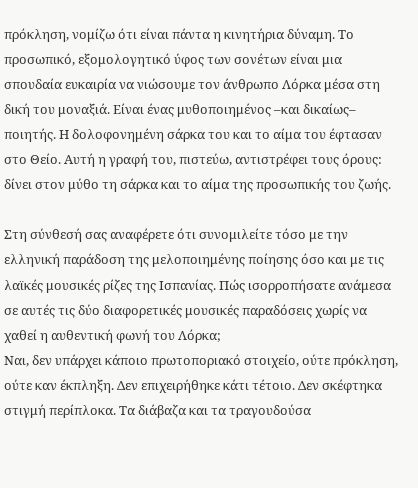πρόκληση, νομίζω ότι είναι πάντα η κινητήρια δύναμη. Το προσωπικό, εξομολογητικό ύφος των σονέτων είναι μια σπουδαία ευκαιρία να νιώσουμε τον άνθρωπο Λόρκα μέσα στη δική του μοναξιά. Είναι ένας μυθοποιημένος –και δικαίως– ποιητής. Η δολοφονημένη σάρκα του και το αίμα του έφτασαν στο Θείο. Αυτή η γραφή του, πιστεύω, αντιστρέφει τους όρους: δίνει στον μύθο τη σάρκα και το αίμα της προσωπικής του ζωής.

Στη σύνθεσή σας αναφέρετε ότι συνομιλείτε τόσο με την ελληνική παράδοση της μελοποιημένης ποίησης όσο και με τις λαϊκές μουσικές ρίζες της Ισπανίας. Πώς ισορροπήσατε ανάμεσα σε αυτές τις δύο διαφορετικές μουσικές παραδόσεις χωρίς να χαθεί η αυθεντική φωνή του Λόρκα;
Ναι, δεν υπάρχει κάποιο πρωτοποριακό στοιχείο, ούτε πρόκληση, ούτε καν έκπληξη. Δεν επιχειρήθηκε κάτι τέτοιο. Δεν σκέφτηκα στιγμή περίπλοκα. Τα διάβαζα και τα τραγουδούσα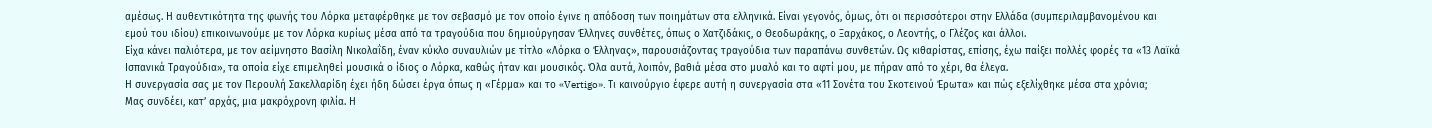αμέσως. Η αυθεντικότητα της φωνής του Λόρκα μεταφέρθηκε με τον σεβασμό με τον οποίο έγινε η απόδοση των ποιημάτων στα ελληνικά. Είναι γεγονός, όμως, ότι οι περισσότεροι στην Ελλάδα (συμπεριλαμβανομένου και εμού του ιδίου) επικοινωνούμε με τον Λόρκα κυρίως μέσα από τα τραγούδια που δημιούργησαν Έλληνες συνθέτες, όπως ο Χατζιδάκις, ο Θεοδωράκης, ο Ξαρχάκος, ο Λεοντής, ο Γλέζος και άλλοι.
Είχα κάνει παλιότερα, με τον αείμνηστο Βασίλη Νικολαΐδη, έναν κύκλο συναυλιών με τίτλο «Λόρκα ο Έλληνας», παρουσιάζοντας τραγούδια των παραπάνω συνθετών. Ως κιθαρίστας, επίσης, έχω παίξει πολλές φορές τα «13 Λαϊκά Ισπανικά Τραγούδια», τα οποία είχε επιμεληθεί μουσικά ο ίδιος ο Λόρκα, καθώς ήταν και μουσικός. Όλα αυτά, λοιπόν, βαθιά μέσα στο μυαλό και το αφτί μου, με πήραν από το χέρι, θα έλεγα.
Η συνεργασία σας με τον Περουλή Σακελλαρίδη έχει ήδη δώσει έργα όπως η «Γέρμα» και το «Vertigo». Τι καινούργιο έφερε αυτή η συνεργασία στα «11 Σονέτα του Σκοτεινού Έρωτα» και πώς εξελίχθηκε μέσα στα χρόνια;
Μας συνδέει, κατ’ αρχάς, μια μακρόχρονη φιλία. Η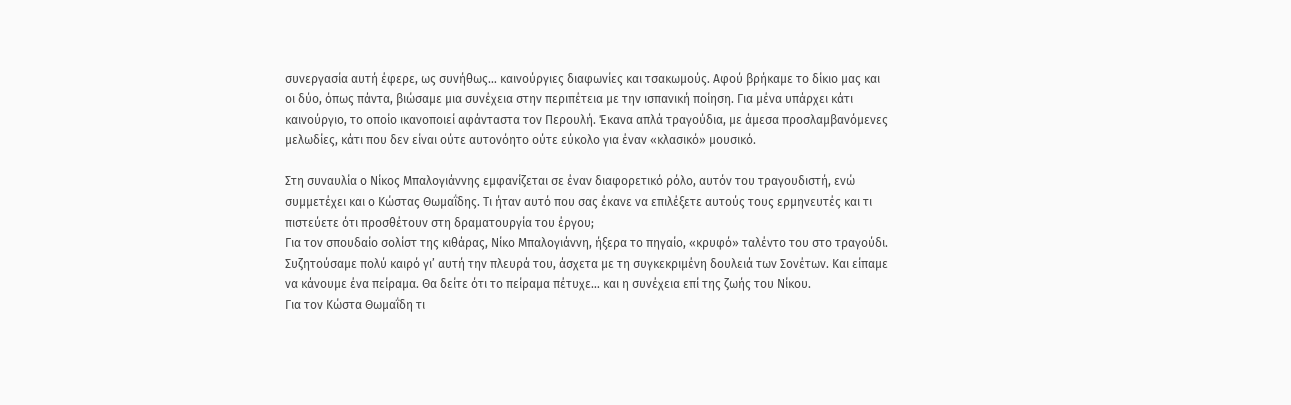συνεργασία αυτή έφερε, ως συνήθως… καινούργιες διαφωνίες και τσακωμούς. Αφού βρήκαμε το δίκιο μας και οι δύο, όπως πάντα, βιώσαμε μια συνέχεια στην περιπέτεια με την ισπανική ποίηση. Για μένα υπάρχει κάτι καινούργιο, το οποίο ικανοποιεί αφάνταστα τον Περουλή. Έκανα απλά τραγούδια, με άμεσα προσλαμβανόμενες μελωδίες, κάτι που δεν είναι ούτε αυτονόητο ούτε εύκολο για έναν «κλασικό» μουσικό.

Στη συναυλία ο Νίκος Μπαλογιάννης εμφανίζεται σε έναν διαφορετικό ρόλο, αυτόν του τραγουδιστή, ενώ συμμετέχει και ο Κώστας Θωμαΐδης. Τι ήταν αυτό που σας έκανε να επιλέξετε αυτούς τους ερμηνευτές και τι πιστεύετε ότι προσθέτουν στη δραματουργία του έργου;
Για τον σπουδαίο σολίστ της κιθάρας, Νίκο Μπαλογιάννη, ήξερα το πηγαίο, «κρυφό» ταλέντο του στο τραγούδι. Συζητούσαμε πολύ καιρό γι’ αυτή την πλευρά του, άσχετα με τη συγκεκριμένη δουλειά των Σονέτων. Και είπαμε να κάνουμε ένα πείραμα. Θα δείτε ότι το πείραμα πέτυχε… και η συνέχεια επί της ζωής του Νίκου.
Για τον Κώστα Θωμαΐδη τι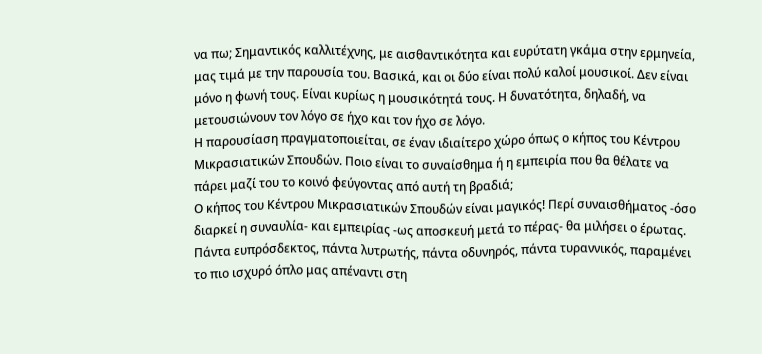να πω; Σημαντικός καλλιτέχνης, με αισθαντικότητα και ευρύτατη γκάμα στην ερμηνεία, μας τιμά με την παρουσία του. Βασικά, και οι δύο είναι πολύ καλοί μουσικοί. Δεν είναι μόνο η φωνή τους. Είναι κυρίως η μουσικότητά τους. Η δυνατότητα, δηλαδή, να μετουσιώνουν τον λόγο σε ήχο και τον ήχο σε λόγο.
Η παρουσίαση πραγματοποιείται, σε έναν ιδιαίτερο χώρο όπως ο κήπος του Κέντρου Μικρασιατικών Σπουδών. Ποιο είναι το συναίσθημα ή η εμπειρία που θα θέλατε να πάρει μαζί του το κοινό φεύγοντας από αυτή τη βραδιά;
Ο κήπος του Κέντρου Μικρασιατικών Σπουδών είναι μαγικός! Περί συναισθήματος -όσο διαρκεί η συναυλία- και εμπειρίας -ως αποσκευή μετά το πέρας- θα μιλήσει ο έρωτας. Πάντα ευπρόσδεκτος, πάντα λυτρωτής, πάντα οδυνηρός, πάντα τυραννικός, παραμένει το πιο ισχυρό όπλο μας απέναντι στη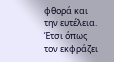φθορά και την ευτέλεια. Έτσι όπως τον εκφράζει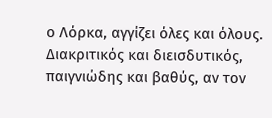ο Λόρκα, αγγίζει όλες και όλους. Διακριτικός και διεισδυτικός, παιγνιώδης και βαθύς, αν τον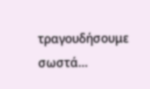τραγουδήσουμε σωστά…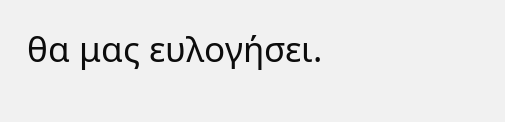θα μας ευλογήσει.